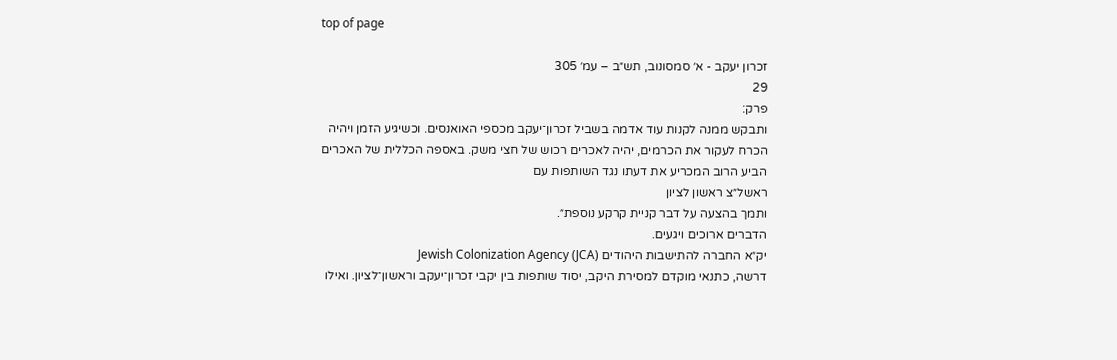top of page

זכרון יעקב - א׳ סמסונוב, תש״ב – עמ׳ 305
29
פרק:
ותבקש ממנה לקנות עוד אדמה בשביל זכרון־יעקב מכספי האואנסים. וכשיגיע הזמן ויהיה הכרח לעקור את הכרמים, יהיה לאכרים רכוש של חצי משק. באספה הכללית של האכרים הביע הרוב המכריע את דעתו נגד השותפות עם
ראשל״צ ראשון לציון
ותמך בהצעה על דבר קניית קרקע נוספת״.
הדברים ארוכים ויגעים.
יק״א החברה להתישבות היהודים Jewish Colonization Agency (JCA)
דרשה, כתנאי מוקדם למסירת היקב, יסוד שותפות בין יקבי זכרון־יעקב וראשון־לציון. ואילו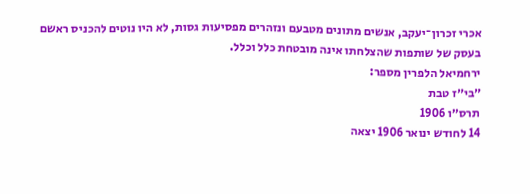אכרי זכרון־יעקב, אנשים מתונים מטבעם ונזהרים מפסיעות גסות, לא היו נוטים להכניס ראשם בעסק של שותפות שהצלחתו אינה מובטחת כלל וכלל.
ירחמיאל הלפרין מספר:
״בי״ז טבת
תרס״ו 1906
14 לחודש ינואר 1906 יצאה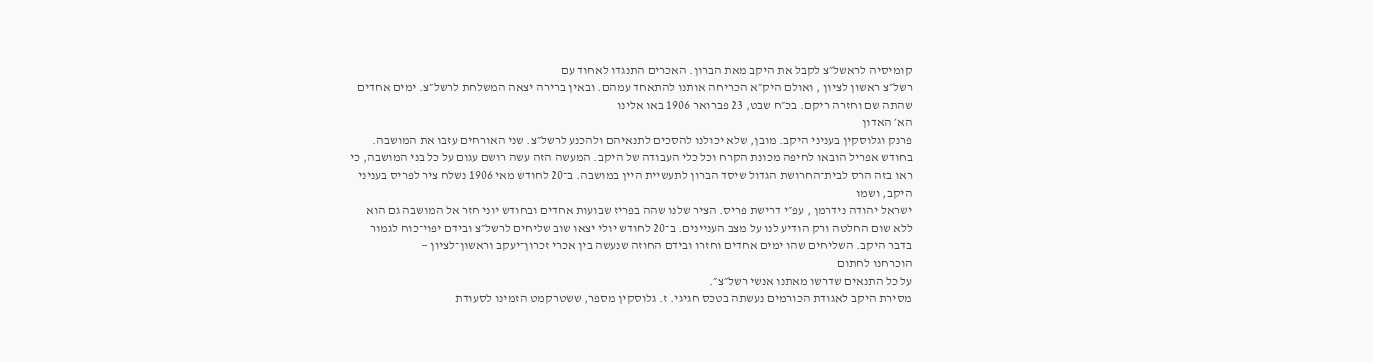קומיסיה לראשל״צ לקבל את היקב מאת הברון. האכרים התנגדו לאחוד עם
רשל״צ ראשון לציון , ואולם היק״א הכריחה אותנו להתאחד עמהם. ובאין ברירה יצאה המשלחת לרשל״צ. ימים אחדים שהתה שם וחזרה ריקם. בכ״ח שבט, 23 פברואר 1906 באו אלינו
הא׳ האדון
פרנק וגלוסקין בעניני היקב. מובן, שלא יכולנו להסכים לתנאיהם ולהכנע לרשל״צ. שני האורחים עזבו את המושבה. בחודש אפריל הובאו לחיפה מכונת הקרח וכל כלי העבודה של היקב. המעשה הזה עשה רושם עגום על כל בני המושבה, כי ראו בזה הרס לבית־החרושת הגדול שיסד הברון לתעשיית היין במושבה. ב־20 לחודש מאי 1906 נשלח ציר לפריס בעניני היקב, ושמו
ישראל יהודה נידרמן , עפ״י דרישת פריס. הציר שלנו שהה בפריז שבועות אחדים ובחודש יוני חזר אל המושבה גם הוא ללא שום החלטה ורק הודיע לנו על מצב העניינים. ב־20 לחודש יולי יצאו שוב שליחים לרשל״צ ובידם יפוי־כוח לגמור בדבר היקב. השליחים שהו ימים אחדים וחזרו ובידם החוזה שנעשה בין אכרי זכרון־יעקב וראשון־לציון —
הוכרחנו לחתום
על כל התנאים שדרשו מאתנו אנשי רשל״צ״.
מסירת היקב לאגודת הכורמים נעשתה בטכס חגיגי. ז. גלוסקין מספר, ששטרקמט הזמינו לסעודת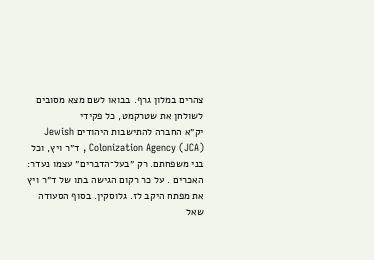צהרים במלון גרף. בבואו לשם מצא מסובים לשולחן את שטרקמט, כל פקידי
יק״א החברה להתישבות היהודים Jewish Colonization Agency (JCA) , ד״ר ויץ, וכל בני משפחתם. רק ״בעל־הדברים״ עצמו נעדר:
האכרים . על כר רקום הגישה בתו של ד״ר ויץ את מפתח היקב לז. גלוסקין. בסוף הסעודה שאל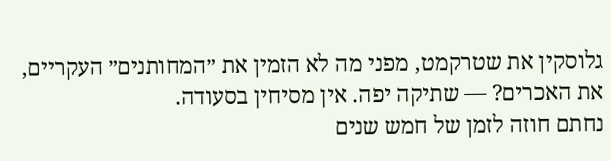גלוסקין את שטרקמט, מפני מה לא הזמין את ״המחותנים״ העקריים, את האכרים? — שתיקה יפה. אין מסיחין בסעודה.
נחתם חוזה לזמן של חמש שנים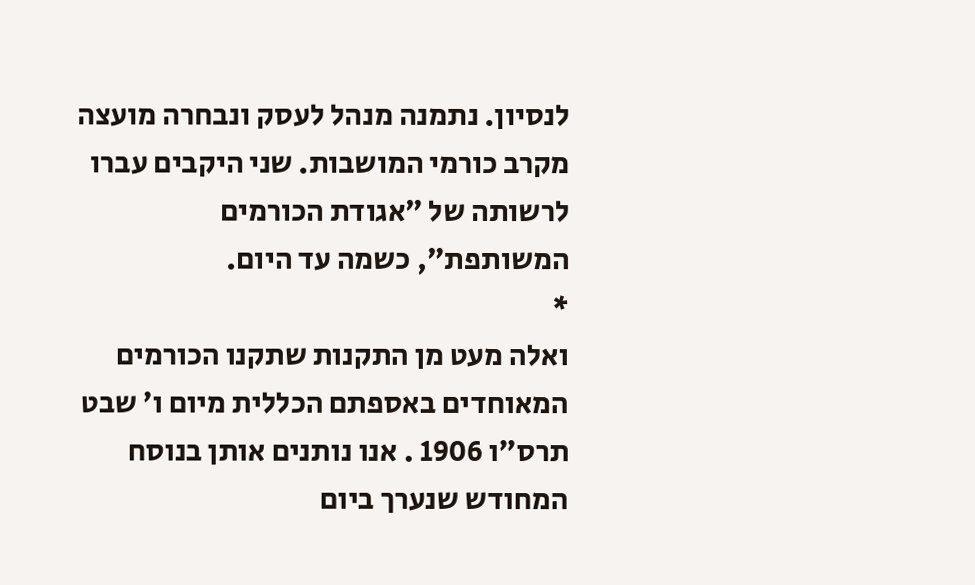לנסיון. נתמנה מנהל לעסק ונבחרה מועצה מקרב כורמי המושבות. שני היקבים עברו לרשותה של ״אגודת הכורמים המשותפת״, כשמה עד היום.
*
ואלה מעט מן התקנות שתקנו הכורמים המאוחדים באספתם הכללית מיום ו׳ שבט
תרס״ו 1906 . אנו נותנים אותן בנוסח המחודש שנערך ביום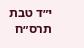י״ד טבת
תרס״ח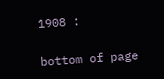1908 :

bottom of page